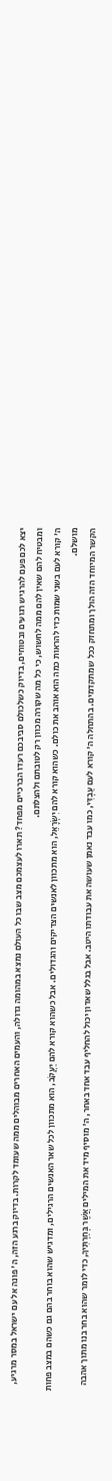יצא לכם פעם להרגיש רגועים ובטוחים, בדיוק כשלכולם סביבכם רעדו הברכיים מפחד? תארו לעצמכם מצב שבו כל העולם נמצא במהומה גדולה, והעמים האחרים מבוהלים ממה שעומד לקרות. בדיוק ברגע הזה, ה' פונה אל עם ישראל במסר מרגיע, ומבטיח להם שאין להם ממה לחשוש, כי כל מה שקורה מכוון רק לטובתם ולהצלתם.
ה' קורא לעם בשני שמות כדי להראות כמה הוא אוהב את כולם. כשהוא קורא להם יִשְׂרָאֵל, הוא מתכוון לאנשים הצדיקים והגדולים. אבל כשהוא קורא להם יַעֲקֹב, הוא מתכוון לכל שאר האנשים הרגילים, ומדגיש שהוא בוחר בהם גם כשהם במצב פחות מושלם.
הקשר המיוחד הזה הולך ומתחזק ככל שמתקדמים. בהתחלה ה' קורא לעם עַבְדִּי, כמו עבד נאמן שעושה את עבודתו היטב. אבל בגלל שאדון יכול להחליף עבד אחד באחר, ה' מוסיף מיד את המילים אֲשֶׁר בְּחַרְתִּיךָ, כדי לומר שהוא בחר בנו מתוך אהבה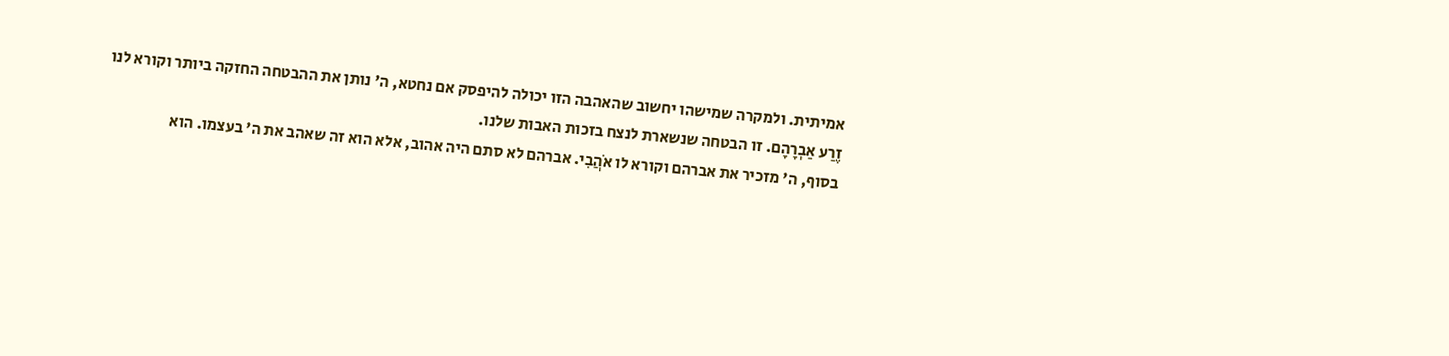אמיתית. ולמקרה שמישהו יחשוב שהאהבה הזו יכולה להיפסק אם נחטא, ה' נותן את ההבטחה החזקה ביותר וקורא לנו זֶרַע אַבְרָהָם. זו הבטחה שנשארת לנצח בזכות האבות שלנו.
בסוף, ה' מזכיר את אברהם וקורא לו אֹהֲבִי. אברהם לא סתם היה אהוב, אלא הוא זה שאהב את ה' בעצמו. הוא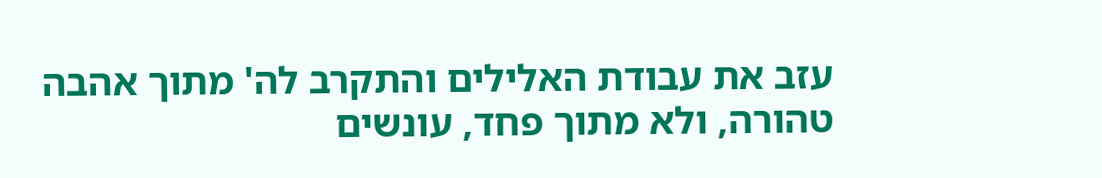עזב את עבודת האלילים והתקרב לה' מתוך אהבה טהורה, ולא מתוך פחד, עונשים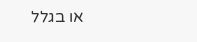או בגלל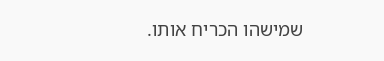שמישהו הכריח אותו.